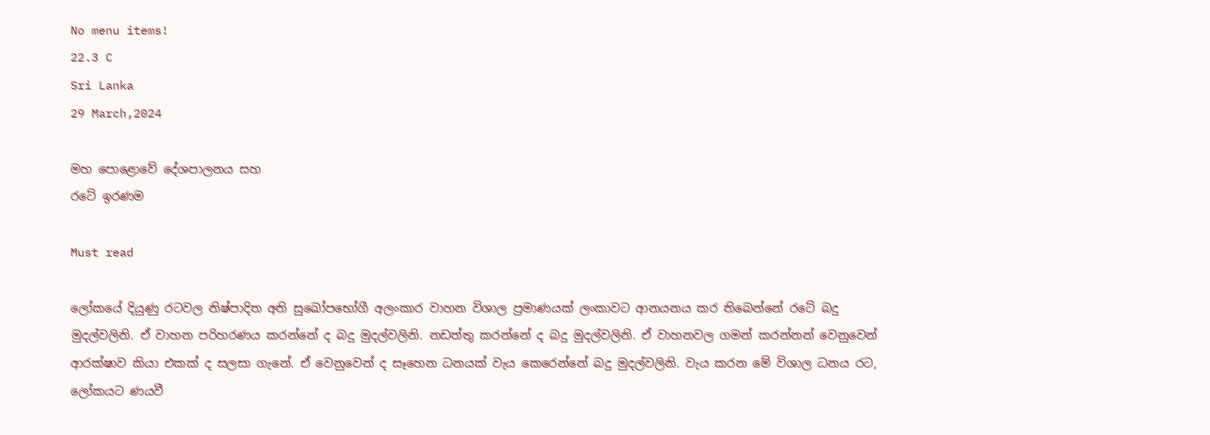No menu items!
22.3 C
Sri Lanka
29 March,2024

මහ පොළොවේ දේශපාලනය සහ
රටේ ඉරණම

Must read

ලෝකයේ දියුණු රටවල නිෂ්පාදිත අති සුඛෝපභෝගී අලංකාර වාහන විශාල ප්‍රමාණයක් ලංකාවට ආනයනය කර තිබෙන්නේ රටේ බදු මුදල්වලිනි. ඒ වාහන පරිහරණය කරන්නේ ද බදු මුදල්වලිනි. නඩත්තු කරන්නේ ද බදු මුදල්වලිනි. ඒ වාහනවල ගමන් කරන්නන් වෙනුවෙන් ආරක්ෂාව කියා එකක් ද සලසා ගැනේ. ඒ වෙනුවෙන් ද සෑහෙන ධනයක් වැය කෙරෙන්නේ බදු මුදල්වලිනි. වැය කරන මේ විශාල ධනය රට, ලෝකයට ණයවී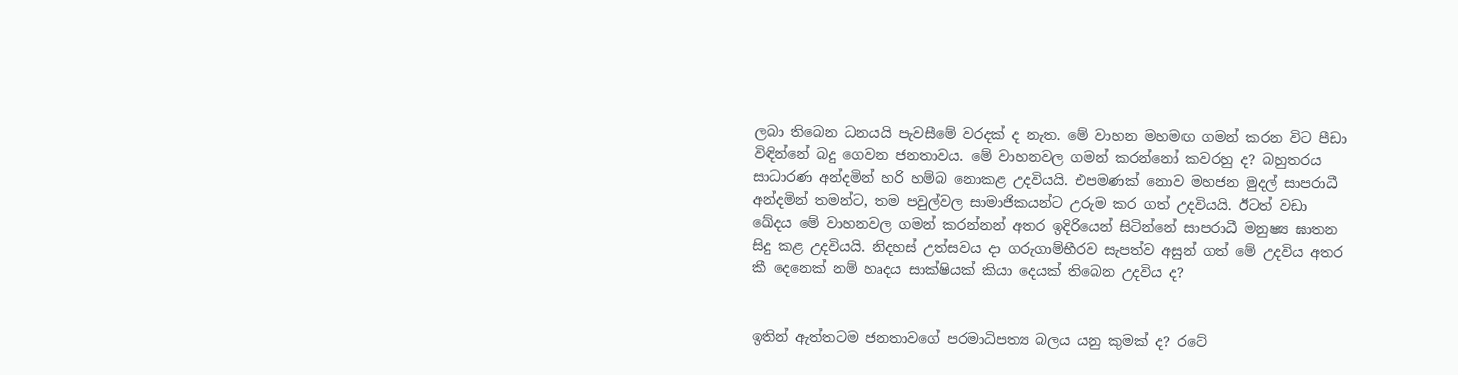ලබා තිබෙන ධනයයි පැවසීමේ වරදක් ද නැත. මේ වාහන මහමඟ ගමන් කරන විට පීඩා විඳින්නේ බදු ගෙවන ජනතාවය. මේ වාහනවල ගමන් කරන්නෝ කවරහු ද? බහුතරය සාධාරණ අන්දමින් හරි හම්බ නොකළ උදවියයි. එපමණක් නොව මහජන මුදල් සාපරාධී අන්දමින් තමන්ට, තම පවුල්වල සාමාජිකයන්ට උරුම කර ගත් උදවියයි. ඊටත් වඩා ඛේදය මේ වාහනවල ගමන් කරන්නන් අතර ඉදිරියෙන් සිටින්නේ සාපරාධී මනුෂ්‍ය ඝාතන සිදු කළ උදවියයි. නිදහස් උත්සවය දා ගරුගාම්භීරව සැපත්ව අසුන් ගත් මේ උදවිය අතර කී දෙනෙක් නම් හෘදය සාක්ෂියක් කියා දෙයක් තිබෙන උදවිය ද?


ඉතින් ඇත්තටම ජනතාවගේ පරමාධිපත්‍ය බලය යනු කුමක් ද? රටේ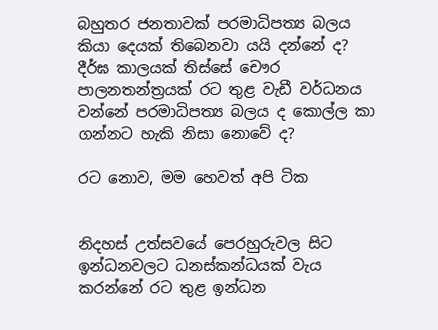බහුතර ජනතාවක් පරමාධිපත්‍ය බලය කියා දෙයක් තිබෙනවා යයි දන්නේ ද? දීර්ඝ කාලයක් තිස්සේ චෞර පාලනතන්ත්‍රයක් රට තුළ වැඩී වර්ධනය වන්නේ පරමාධිපත්‍ය බලය ද කොල්ල කා ගන්නට හැකි නිසා නොවේ ද?

රට නොව, මම හෙවත් අපි ටික


නිදහස් උත්සවයේ පෙරහුරුවල සිට ඉන්ධනවලට ධනස්කන්ධයක් වැය කරන්නේ රට තුළ ඉන්ධන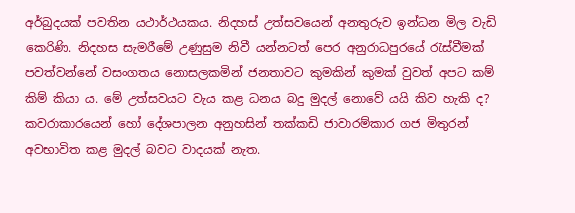අර්බුදයක් පවතින යථාර්ථයකය. නිදහස් උත්සවයෙන් අනතුරුව ඉන්ධන මිල වැඩි කෙරිණි. නිදහස සැමරීමේ උණුසුම නිවී යන්නටත් පෙර අනුරාධපුරයේ රැස්වීමක් පවත්වන්නේ වසංගතය නොසලකමින් ජනතාවට කුමකින් කුමක් වුවත් අපට කම් කිම් කියා ය. මේ උත්සවයට වැය කළ ධනය බදු මුදල් නොවේ යයි කිව හැකි ද? කවරාකාරයෙන් හෝ දේශපාලන අනුහසින් තක්කඩි ජාවාරම්කාර ගජ මිතුරන් අවභාවිත කළ මුදල් බවට වාදයක් නැත.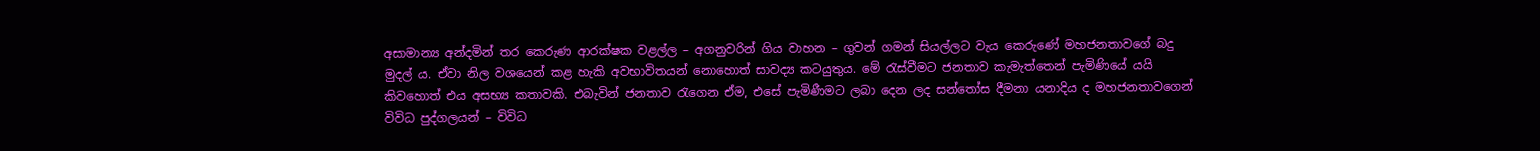අසාමාන්‍ය අන්දමින් තර කෙරුණ ආරක්ෂක වළල්ල – අගනුවරින් ගිය වාහන – ගුවන් ගමන් සියල්ලට වැය කෙරුණේ මහජනතාවගේ බදු මුදල් ය. ඒවා නිල වශයෙන් කළ හැකි අවභාවිතයන් නොහොත් සාවද්‍ය කටයුතුය. මේ රැස්වීමට ජනතාව කැමැත්තෙන් පැමිණියේ යයි කිවහොත් එය අසභ්‍ය කතාවකි. එබැවින් ජනතාව රැගෙන ඒම, එසේ පැමිණීමට ලබා දෙන ලද සන්තෝස දීමනා යනාදිය ද මහජනතාවගෙන් විවිධ පුද්ගලයන් – විවිධ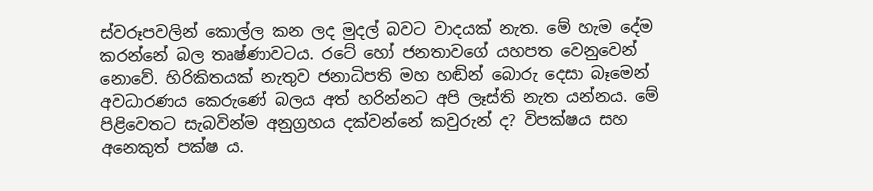ස්වරූපවලින් කොල්ල කන ලද මුදල් බවට වාදයක් නැත. මේ හැම දේම කරන්නේ බල තෘෂ්ණාවටය. රටේ හෝ ජනතාවගේ යහපත වෙනුවෙන් නොවේ. හිරිකිතයක් නැතුව ජනාධිපති මහ හඬින් බොරු දෙසා බෑමෙන් අවධාරණය කෙරුණේ බලය අත් හරින්නට අපි ලෑස්ති නැත යන්නය. මේ පිළිවෙතට සැබවින්ම අනුග්‍රහය දක්වන්නේ කවුරුන් ද? විපක්ෂය සහ අනෙකුත් පක්ෂ ය.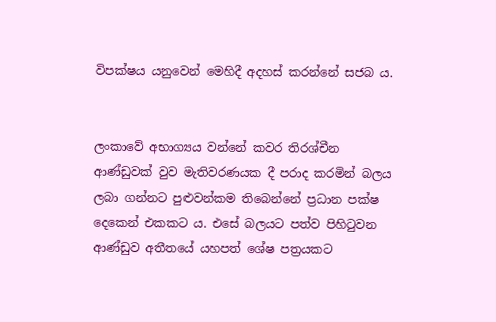විපක්ෂය යනුවෙන් මෙහිදී අදහස් කරන්නේ සජබ ය.


ලංකාවේ අභාග්‍යය වන්නේ කවර තිරශ්චීන ආණ්ඩුවක් වුව මැතිවරණයක දී පරාද කරමින් බලය ලබා ගන්නට පුළුවන්කම තිබෙන්නේ ප්‍රධාන පක්ෂ දෙකෙන් එකකට ය. එසේ බලයට පත්ව පිහිටුවන ආණ්ඩුව අතීතයේ යහපත් ශේෂ පත්‍රයකට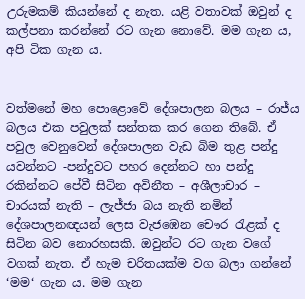උරුමකම් කියන්නේ ද නැත. යළි වතාවක් ඔවුන් ද කල්පනා කරන්නේ රට ගැන නොවේ. මම ගැන ය, අපි ටික ගැන ය.


වත්මනේ මහ පොළොවේ දේශපාලන බලය – රාජ්ය බලය එක පවුලක් සන්තක කර ගෙන තිබේ. ඒ පවුල වෙනුවෙන් දේශපාලන වැඩ බිම තුළ පන්දු යවන්නට -පන්දුවට පහර දෙන්නට හා පන්දු රකින්නට පේවී සිටින අවිනීත – අශීලාචාර – චාරයක් නැති – ලැජ්ජා බය නැති නමින් දේශපාලනඥයන් ලෙස වැජඹෙන චෞර රැළක් ද සිටින බව නොරහසකි. ඔවුන්ට රට ගැන වගේ වගක් නැත. ඒ හැම චරිතයක්ම වග බලා ගන්නේ ‘මම‘ ගැන ය. මම ගැන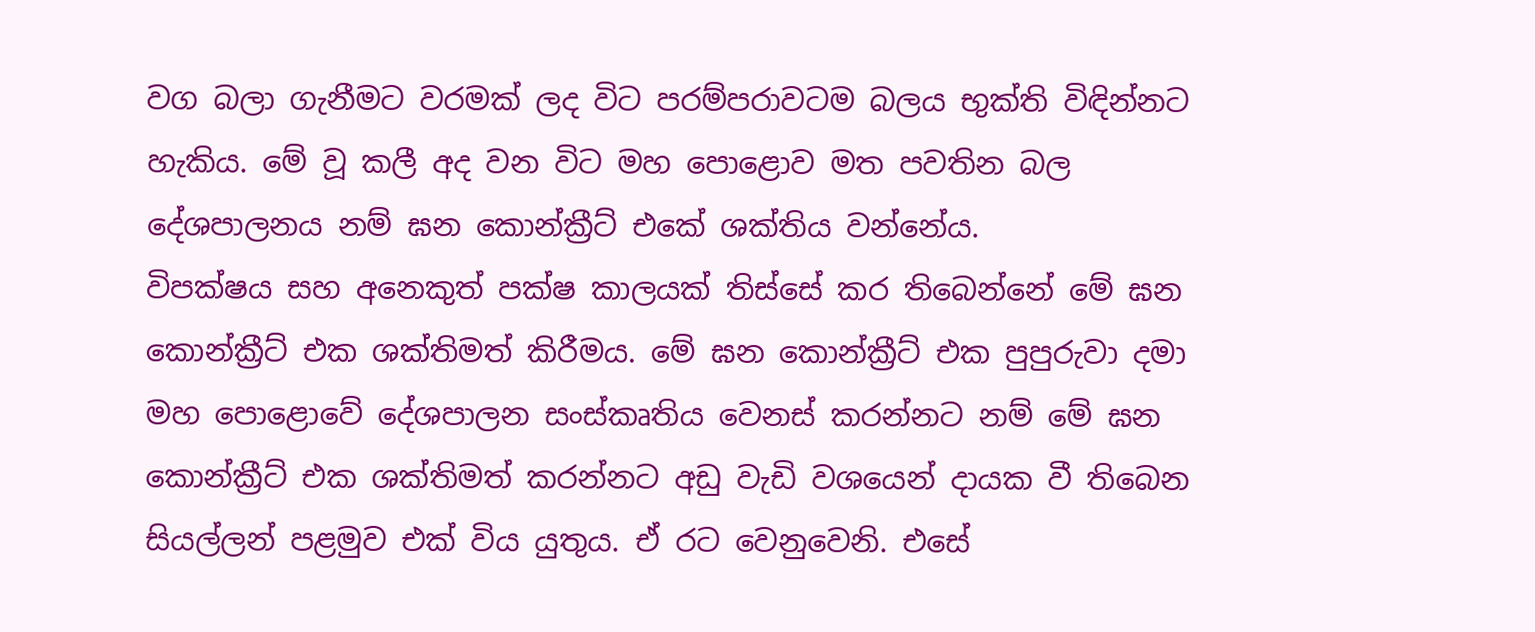වග බලා ගැනීමට වරමක් ලද විට පරම්පරාවටම බලය භුක්ති විඳින්නට හැකිය. මේ වූ කලී අද වන විට මහ පොළොව මත පවතින බල දේශපාලනය නම් ඝන කොන්ක්‍රීට් එකේ ශක්තිය වන්නේය.
විපක්ෂය සහ අනෙකුත් පක්ෂ කාලයක් තිස්සේ කර තිබෙන්නේ මේ ඝන කොන්ක්‍රීට් එක ශක්තිමත් කිරීමය. මේ ඝන කොන්ක්‍රීට් එක පුපුරුවා දමා මහ පොළොවේ දේශපාලන සංස්කෘතිය වෙනස් කරන්නට නම් මේ ඝන කොන්ක්‍රීට් එක ශක්තිමත් කරන්නට අඩු වැඩි වශයෙන් දායක වී තිබෙන සියල්ලන් පළමුව එක් විය යුතුය. ඒ රට වෙනුවෙනි. එසේ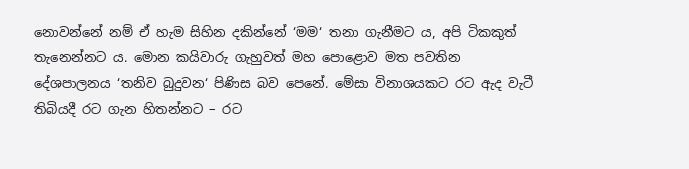නොවන්නේ නම් ඒ හැම සිහින දකින්නේ ‘මම‘ තනා ගැනීමට ය, අපි ටිකකුත් තැනෙන්නට ය. මොන කයිවාරු ගැහුවත් මහ පොළොව මත පවතින දේශපාලනය ‘තනිව බුදුවන‘ පිණිස බව පෙනේ. මේසා විනාශයකට රට ඇද වැටී තිබියදී රට ගැන හිතන්නට – රට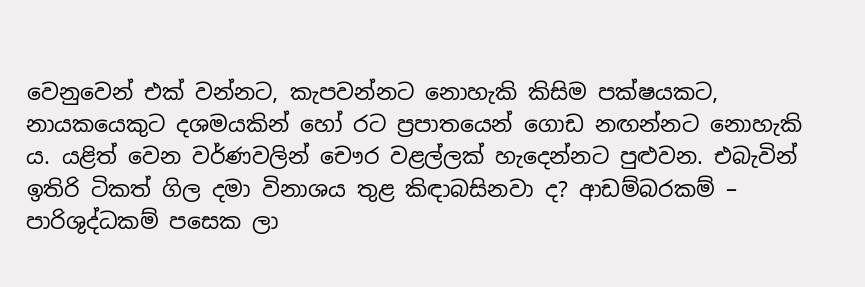වෙනුවෙන් එක් වන්නට, කැපවන්නට නොහැකි කිසිම පක්ෂයකට, නායකයෙකුට දශමයකින් හෝ රට ප්‍රපාතයෙන් ගොඩ නඟන්නට නොහැකි ය. යළිත් වෙන වර්ණවලින් චෞර වළල්ලක් හැදෙන්නට පුළුවන. එබැවින් ඉතිරි ටිකත් ගිල දමා විනාශය තුළ කිඳාබසිනවා ද? ආඩම්බරකම් – පාරිශුද්ධකම් පසෙක ලා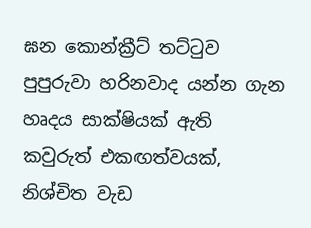ඝන කොන්ක්‍රීට් තට්ටුව පුපුරුවා හරිනවාද යන්න ගැන හෘදය සාක්ෂියක් ඇති කවුරුත් එකඟත්වයක්, නිශ්චිත වැඩ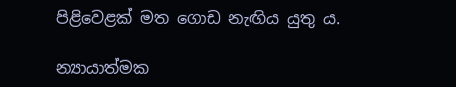පිළිවෙළක් මත ගොඩ නැඟිය යුතු ය.

න්‍යායාත්මක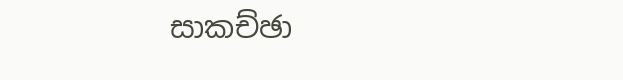සාකච්ඡා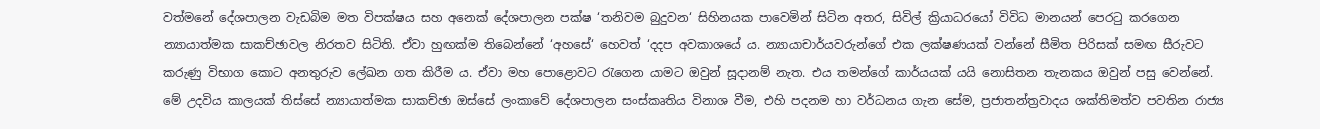වත්මනේ දේශපාලන වැඩබිම මත විපක්ෂය සහ අනෙක් දේශපාලන පක්ෂ ‘තනිවම බුදුවන‘ සිහිනයක පාවෙමින් සිටින අතර, සිවිල් ක්‍රියාධරයෝ විවිධ මානයන් පෙරටු කරගෙන න්‍යායාත්මක සාකච්ඡාවල නිරතව සිටිති. ඒවා හුඟක්ම තිබෙන්නේ ‘අහසේ‘ හෙවත් ‘දදප අවකාශයේ ය. න්‍යායාචාර්යවරුන්ගේ එක ලක්ෂණයක් වන්නේ සීමිත පිරිසක් සමඟ සීරුවට කරුණු විභාග කොට අනතුරුව ලේඛන ගත කිරීම ය. ඒවා මහ පොළොවට රැගෙන යාමට ඔවුන් සූදානම් නැත. එය තමන්ගේ කාර්යයක් යයි නොසිතන තැනකය ඔවුන් පසු වෙන්නේ. මේ උදවිය කාලයක් තිස්සේ න්‍යායාත්මක සාකච්ඡා ඔස්සේ ලංකාවේ දේශපාලන සංස්කෘතිය විනාශ වීම, එහි පදනම හා වර්ධනය ගැන සේම, ප්‍රජාතන්ත්‍රවාදය ශක්තිමත්ව පවතින රාජ්‍ය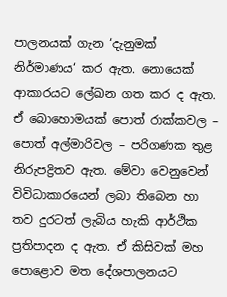පාලනයක් ගැන ‘දැනුමක් නිර්මාණය‘ කර ඇත. නොයෙක් ආකාරයට ලේඛන ගත කර ද ඇත. ඒ බොහොමයක් පොත් රාක්කවල – පොත් අල්මාරිවල – පරිගණක තුළ නිරුපද්‍රිතව ඇත. මේවා වෙනුවෙන් විවිධාකාරයෙන් ලබා තිබෙන හා තව දුරටත් ලැබිය හැකි ආර්ථික ප්‍රතිපාදන ද ඇත. ඒ කිසිවක් මහ පොළොව මත දේශපාලනයට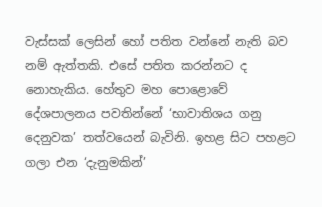වැස්සක් ලෙසින් හෝ පතිත වන්නේ නැති බව නම් ඇත්තකි. එසේ පතිත කරන්නට ද නොහැකිය. හේතුව මහ පොළොවේ දේශපාලනය පවතින්නේ ‘භාවාතිශය ගනු දෙනුවක’ තත්වයෙන් බැවිනි. ඉහළ සිට පහළට ගලා එන ‘දැනුමකින්’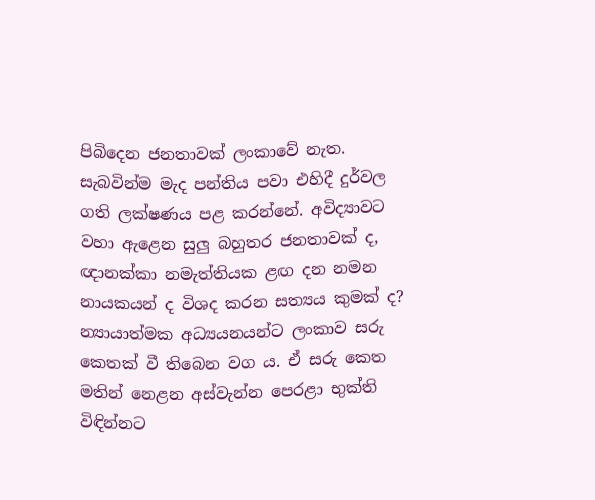පිබිදෙන ජනතාවක් ලංකාවේ නැත. සැබවින්ම මැද පන්තිය පවා එහිදී දුර්වල ගති ලක්ෂණය පළ කරන්නේ. අවිද්‍යාවට වහා ඇළෙන සුලු බහුතර ජනතාවක් ද, ඥානක්කා නමැත්තියක ළඟ දන නමන නායකයන් ද විශද කරන සත්‍යය කුමක් ද? න්‍යායාත්මක අධ්‍යයනයන්ට ලංකාව සරු කෙතක් වී තිබෙන වග ය. ඒ සරු කෙත මතින් නෙළන අස්වැන්න පෙරළා භුක්ති විඳින්නට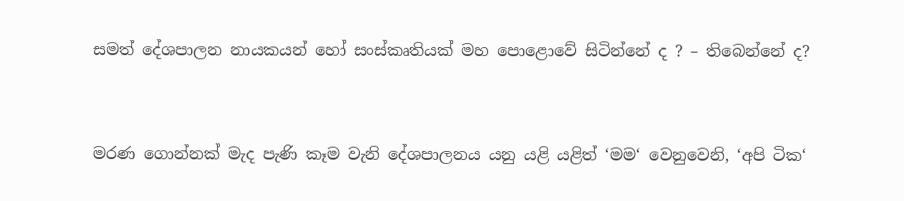සමත් දේශපාලන නායකයන් හෝ සංස්කෘතියක් මහ පොළොවේ සිටින්නේ ද ? – තිබෙන්නේ ද?


මරණ ගොන්නක් මැද පැණි කෑම වැනි දේශපාලනය යනු යළි යළිත් ‘මම‘ වෙනුවෙනි, ‘අපි ටික‘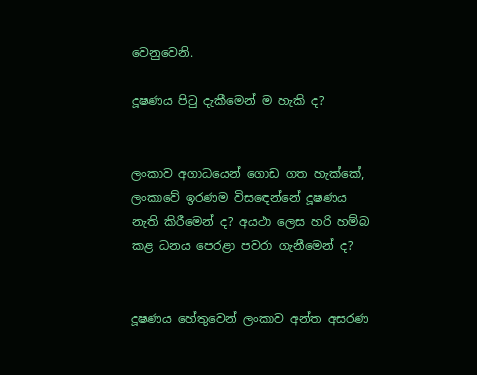වෙනුවෙනි.

දූෂණය පිටු දැකීමෙන් ම හැකි ද?


ලංකාව අගාධයෙන් ගොඩ ගත හැක්කේ, ලංකාවේ ඉරණම විසඳෙන්නේ දූෂණය නැති කිරීමෙන් ද? අයථා ලෙස හරි හම්බ කළ ධනය පෙරළා පවරා ගැනීමෙන් ද?


දූෂණය හේතුවෙන් ලංකාව අන්ත අසරණ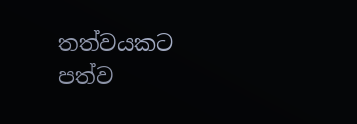තත්වයකට පත්ව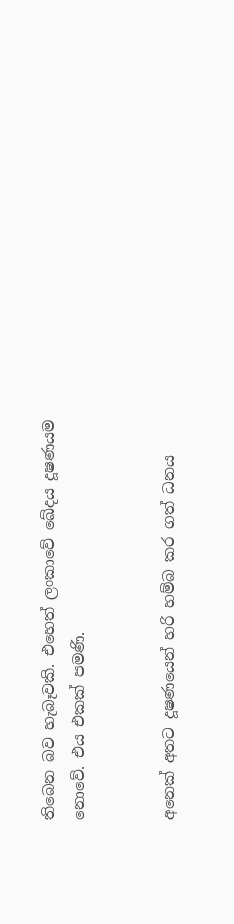තිබෙන බව හැබෑවකි. එහෙත් ලංකාවේ ඛේදය දූෂණයම නොවේ. එය එකක් පමණි.


අනෙක් අතට දූෂණයෙන් හරි හම්බ කර ගත් ධනය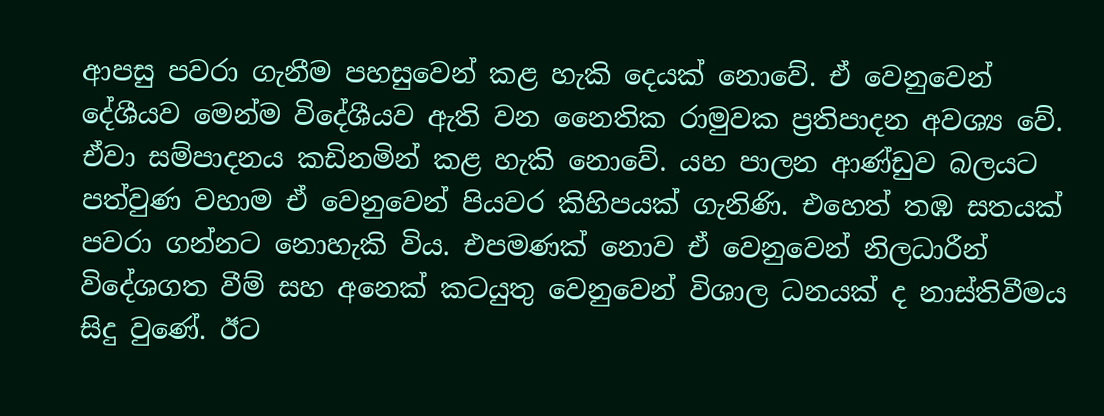ආපසු පවරා ගැනීම පහසුවෙන් කළ හැකි දෙයක් නොවේ. ඒ වෙනුවෙන් දේශීයව මෙන්ම විදේශීයව ඇති වන නෛතික රාමුවක ප්‍රතිපාදන අවශ්‍ය වේ. ඒවා සම්පාදනය කඩිනමින් කළ හැකි නොවේ. යහ පාලන ආණ්ඩුව බලයට පත්වුණ වහාම ඒ වෙනුවෙන් පියවර කිහිපයක් ගැනිණි. එහෙත් තඹ සතයක් පවරා ගන්නට නොහැකි විය. එපමණක් නොව ඒ වෙනුවෙන් නිලධාරීන් විදේශගත වීම් සහ අනෙක් කටයුතු වෙනුවෙන් විශාල ධනයක් ද නාස්තිවීමය සිදු වුණේ. ඊට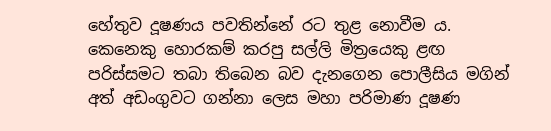හේතුව දූෂණය පවතින්නේ රට තුළ නොවීම ය. කෙනෙකු හොරකම් කරපු සල්ලි මිත්‍රයෙකු ළඟ පරිස්සමට තබා තිබෙන බව දැනගෙන පොලීසිය මගින් අත් අඩංගුවට ගන්නා ලෙස මහා පරිමාණ දූෂණ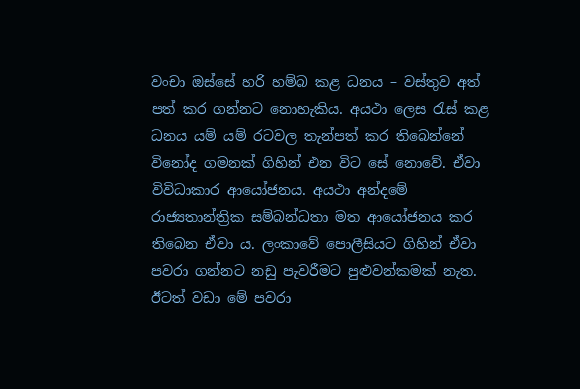වංචා ඔස්සේ හරි හම්බ කළ ධනය – වස්තුව අත් පත් කර ගන්නට නොහැකිය. අයථා ලෙස රැස් කළ ධනය යම් යම් රටවල තැන්පත් කර තිබෙන්නේ විනෝද ගමනක් ගිහින් එන විට සේ නොවේ. ඒවා විවිධාකාර ආයෝජනය. අයථා අන්දමේ රාජ්‍යතාන්ත්‍රික සම්බන්ධතා මත ආයෝජනය කර තිබෙන ඒවා ය. ලංකාවේ පොලීසියට ගිහින් ඒවා පවරා ගන්නට නඩු පැවරීමට පුළුවන්කමක් නැත. ඊටත් වඩා මේ පවරා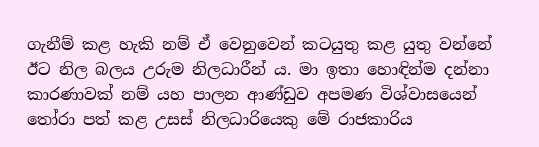ගැනීම් කළ හැකි නම් ඒ වෙනුවෙන් කටයුතු කළ යුතු වන්නේ ඊට නිල බලය උරුම නිලධාරීන් ය. මා ඉතා හොඳින්ම දන්නා කාරණාවක් නම් යහ පාලන ආණ්ඩුව අපමණ විශ්වාසයෙන් තෝරා පත් කළ උසස් නිලධාරියෙකු මේ රාජකාරිය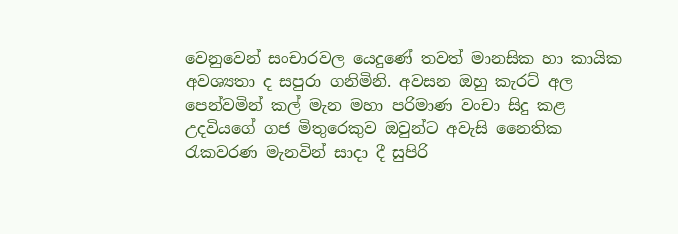වෙනුවෙන් සංචාරවල යෙදුණේ තවත් මානසික හා කායික අවශ්‍යතා ද සපුරා ගනිමිනි. අවසන ඔහු කැරට් අල පෙන්වමින් කල් මැන මහා පරිමාණ වංචා සිදු කළ උදවියගේ ගජ මිතුරෙකුව ඔවුන්ට අවැසි නෛතික රැකවරණ මැනවින් සාදා දී සුපිරි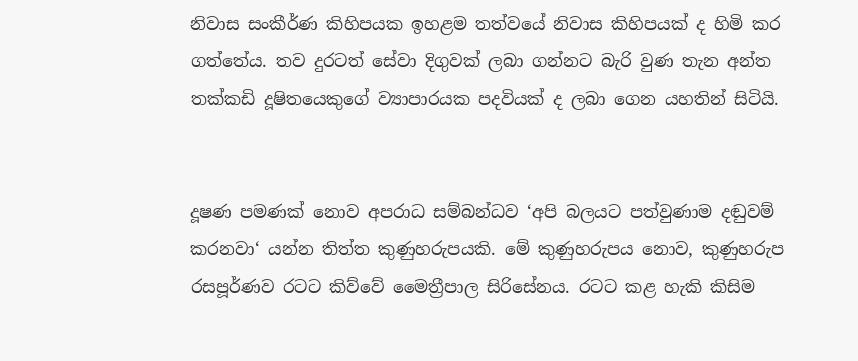නිවාස සංකීර්ණ කිහිපයක ඉහළම තත්වයේ නිවාස කිහිපයක් ද හිමි කර ගත්තේය. තව දුරටත් සේවා දිගුවක් ලබා ගන්නට බැරි වුණ තැන අන්ත තක්කඩි දූෂිතයෙකුගේ ව්‍යාපාරයක පදවියක් ද ලබා ගෙන යහතින් සිටියි.


දූෂණ පමණක් නොව අපරාධ සම්බන්ධව ‘අපි බලයට පත්වුණාම දඬුවම් කරනවා‘ යන්න තිත්ත කුණුහරුපයකි. මේ කුණුහරුපය නොව, කුණුහරුප රසපූර්ණව රටට කිව්වේ මෛත්‍රීපාල සිරිසේනය. රටට කළ හැකි කිසිම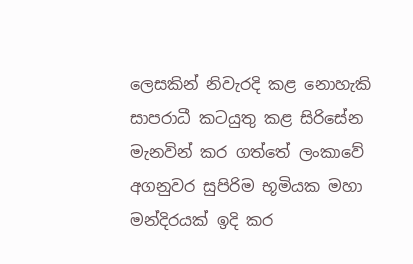ලෙසකින් නිවැරදි කළ නොහැකි සාපරාධී කටයුතු කළ සිරිසේන මැනවින් කර ගත්තේ ලංකාවේ අගනුවර සුපිරිම භූමියක මහා මන්දිරයක් ඉදි කර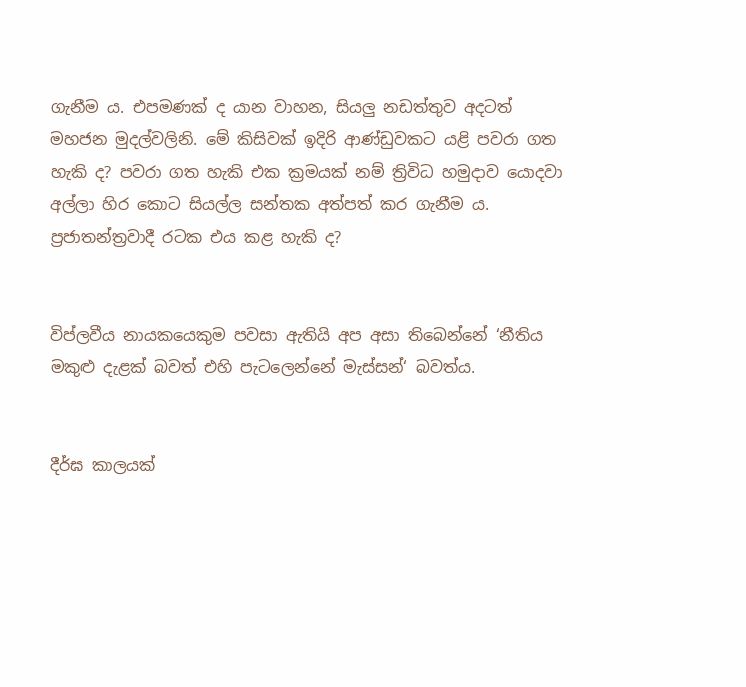ගැනීම ය. එපමණක් ද යාන වාහන, සියලු නඩත්තුව අදටත් මහජන මුදල්වලිනි. මේ කිසිවක් ඉදිරි ආණ්ඩුවකට යළි පවරා ගත හැකි ද? පවරා ගත හැකි එක ක්‍රමයක් නම් ත්‍රිවිධ හමුදාව යොදවා අල්ලා හිර කොට සියල්ල සන්තක අත්පත් කර ගැනීම ය. ප්‍රජාතන්ත්‍රවාදී රටක එය කළ හැකි ද?


විප්ලවීය නායකයෙකුම පවසා ඇතියි අප අසා තිබෙන්නේ ‘නීතිය මකුළු දැළක් බවත් එහි පැටලෙන්නේ මැස්සන්‘ බවත්ය.


දීර්ඝ කාලයක්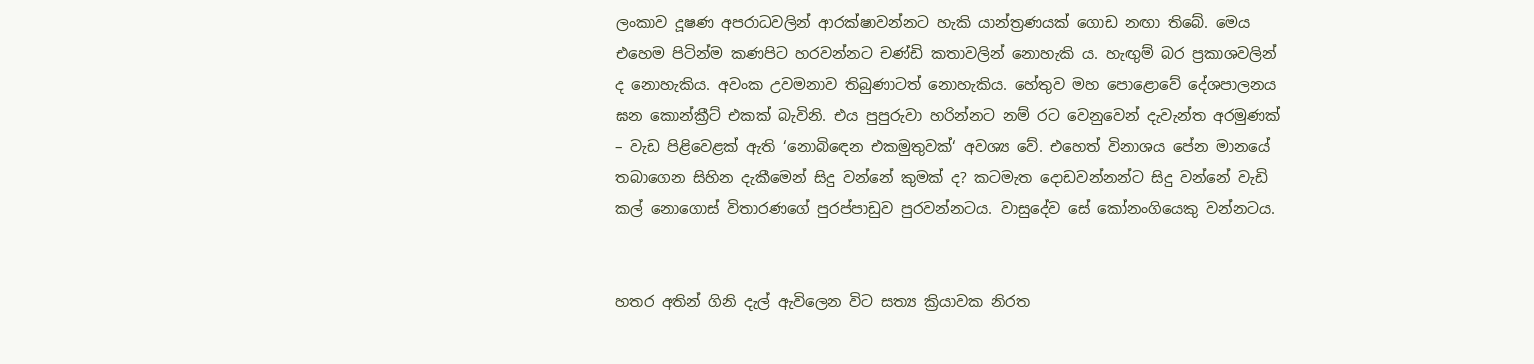ලංකාව දූෂණ අපරාධවලින් ආරක්ෂාවන්නට හැකි යාන්ත්‍රණයක් ගොඩ නඟා තිබේ. මෙය එහෙම පිටින්ම කණපිට හරවන්නට චණ්ඩි කතාවලින් නොහැකි ය. හැඟුම් බර ප්‍රකාශවලින් ද නොහැකිය. අවංක උවමනාව තිබුණාටත් නොහැකිය. හේතුව මහ පොළොවේ දේශපාලනය ඝන කොන්ක්‍රීට් එකක් බැවිනි. එය පුපුරුවා හරින්නට නම් රට වෙනුවෙන් දැවැන්ත අරමුණක් – වැඩ පිළිවෙළක් ඇති ‘නොබිඳෙන එකමුතුවක්‘ අවශ්‍ය වේ. එහෙත් විනාශය පේන මානයේ තබාගෙන සිහින දැකීමෙන් සිදු වන්නේ කුමක් ද? කටමැත දොඩවන්නන්ට සිදු වන්නේ වැඩි කල් නොගොස් විතාරණගේ පුරප්පාඩුව පුරවන්නටය. වාසුදේව සේ කෝනංගියෙකු වන්නටය.


හතර අතින් ගිනි දැල් ඇවිලෙන විට සත්‍ය ක්‍රියාවක නිරත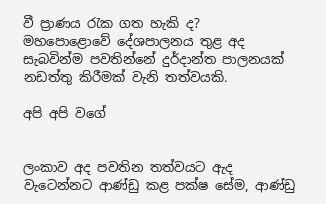වී ප්‍රාණය රැක ගත හැකි ද?
මහපොළොවේ දේශපාලනය තුළ අද සැබවින්ම පවතින්නේ දුර්දාන්ත පාලනයක් නඩත්තු කිරීමක් වැනි තත්වයකි.

අපි අපි වගේ


ලංකාව අද පවතින තත්වයට ඇද වැටෙන්නට ආණ්ඩු කළ පක්ෂ සේම, ආණ්ඩු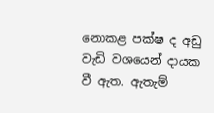නොකළ පක්ෂ ද අඩු වැඩි වශයෙන් දායක වී ඇත. ඇතැම්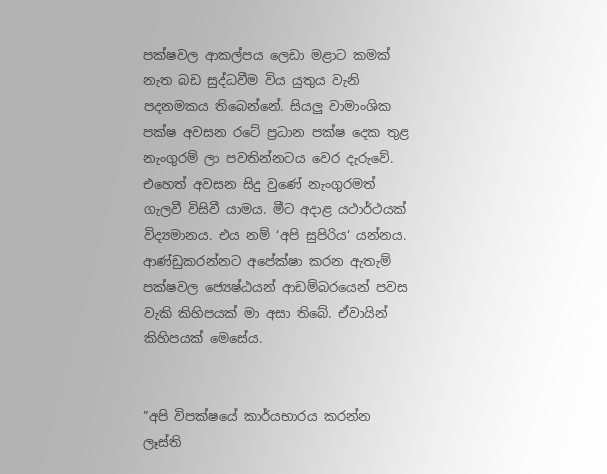පක්ෂවල ආකල්පය ලෙඩා මළාට කමක් නැත බඩ සුද්ධවීම විය යුතුය වැනි පදනමකය තිබෙන්නේ. සියලු වාමාංශික පක්ෂ අවසන රටේ ප්‍රධාන පක්ෂ දෙක තුළ නැංගුරම් ලා පවතින්නටය වෙර දැරුවේ. එහෙත් අවසන සිදු වුණේ නැංගුරමත් ගැලවී විසිවී යාමය. මීට අදාළ යථාර්ථයක් විද්‍යමානය. එය නම් ‘අපි සුපිරිය‘ යන්නය.
ආණ්ඩුකරන්නට අපේක්ෂා කරන ඇතැම් පක්ෂවල ජ්‍යෙෂ්ඨයන් ආඩම්බරයෙන් පවස වැකි කිහිපයක් මා අසා තිබේ. ඒවායින් කිහිපයක් මෙසේය.


”අපි විපක්ෂයේ කාර්යභාරය කරන්න ලෑස්ති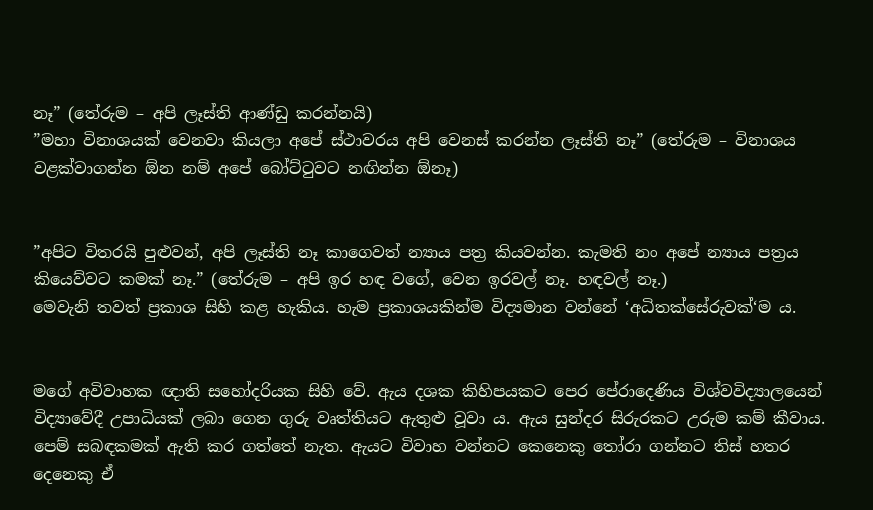නෑ” (තේරුම – අපි ලෑස්ති ආණ්ඩු කරන්නයි)
”මහා විනාශයක් වෙනවා කියලා අපේ ස්ථාවරය අපි වෙනස් කරන්න ලෑස්ති නෑ” (තේරුම – විනාශය වළක්වාගන්න ඕන නම් අපේ බෝට්ටුවට නඟින්න ඕනෑ)


”අපිට විතරයි පුළුවන්, අපි ලෑස්ති නෑ කාගෙවත් න්‍යාය පත්‍ර කියවන්න. කැමති නං අපේ න්‍යාය පත්‍රය කියෙව්වට කමක් නෑ.” (තේරුම – අපි ඉර හඳ වගේ, වෙන ඉරවල් නෑ. හඳවල් නෑ.)
මෙවැනි තවත් ප්‍රකාශ සිහි කළ හැකිය. හැම ප්‍රකාශයකින්ම විද්‍යමාන වන්නේ ‘අධිතක්සේරුවක්‘ම ය.


මගේ අවිවාහක ඥාති සහෝදරියක සිහි වේ. ඇය දශක කිහිපයකට පෙර පේරාදෙණිය විශ්වවිද්‍යාලයෙන් විද්‍යාවේදී උපාධියක් ලබා ගෙන ගුරු වෘත්තියට ඇතුළු වූවා ය. ඇය සුන්දර සිරුරකට උරුම කම් කීවාය. පෙම් සබඳකමක් ඇති කර ගත්තේ නැත. ඇයට විවාහ වන්නට කෙනෙකු තෝරා ගන්නට තිස් හතර දෙනෙකු ඒ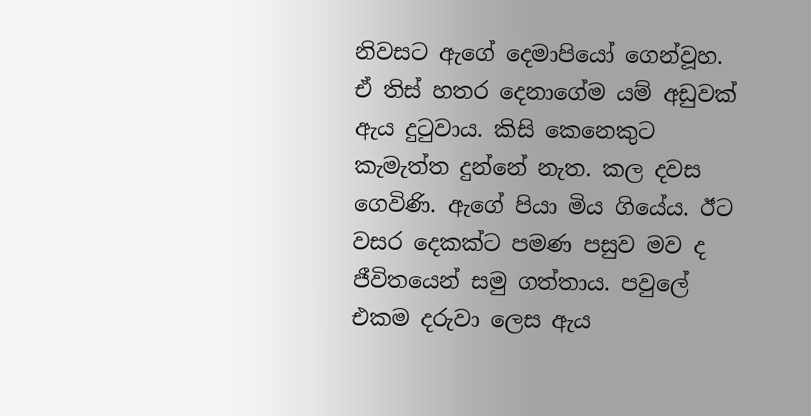නිවසට ඇගේ දෙමාපියෝ ගෙන්වූහ. ඒ තිස් හතර දෙනාගේම යම් අඩුවක් ඇය දුටුවාය. කිසි කෙනෙකුට කැමැත්ත දුන්නේ නැත. කල දවස ගෙවිණි. ඇගේ පියා මිය ගියේය. ඊට වසර දෙකක්ට පමණ පසුව මව ද ජීවිතයෙන් සමු ගත්තාය. පවුලේ එකම දරුවා ලෙස ඇය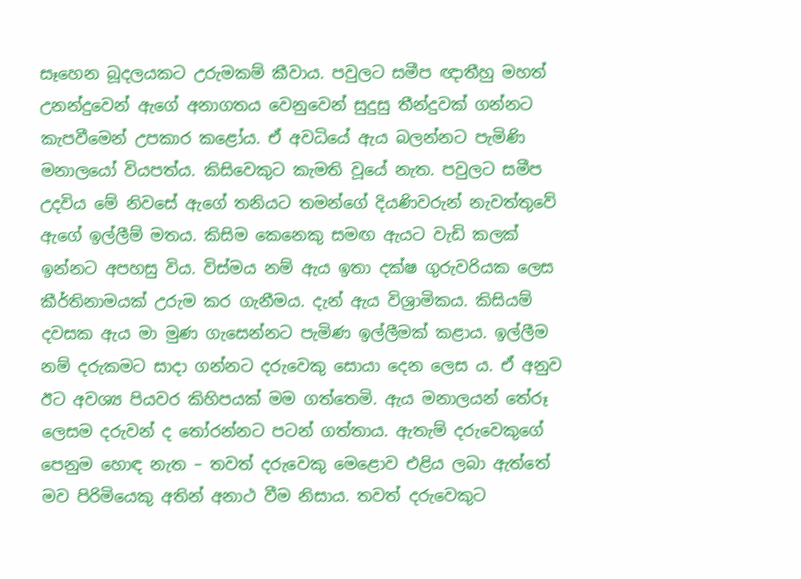සෑහෙන බූදලයකට උරුමකම් කීවාය. පවුලට සමීප ඥාතීහු මහත් උනන්දුවෙන් ඇගේ අනාගතය වෙනුවෙන් සුදුසු තීන්දුවක් ගන්නට කැපවීමෙන් උපකාර කළෝය. ඒ අවධියේ ඇය බලන්නට පැමිණි මනාලයෝ වියපත්ය. කිසිවෙකුට කැමති වූයේ නැත. පවුලට සමීප උදවිය මේ නිවසේ ඇගේ තනියට තමන්ගේ දියණිවරුන් නැවත්තුවේ ඇගේ ඉල්ලීම් මතය. කිසිම කෙනෙකු සමඟ ඇයට වැඩි කලක් ඉන්නට අපහසු විය. විස්මය නම් ඇය ඉතා දක්ෂ ගුරුවරියක ලෙස කීර්තිනාමයක් උරුම කර ගැනීමය. දැන් ඇය විශ්‍රාමිකය. කිසියම් දවසක ඇය මා මුණ ගැසෙන්නට පැමිණ ඉල්ලීමක් කළාය. ඉල්ලීම නම් දරුකමට සාදා ගන්නට දරුවෙකු සොයා දෙන ලෙස ය. ඒ අනුව ඊට අවශ්‍ය පියවර කිහිපයක් මම ගත්තෙමි. ඇය මනාලයන් තේරූ ලෙසම දරුවන් ද තෝරන්නට පටන් ගත්තාය. ඇතැම් දරුවෙකුගේ පෙනුම හොඳ නැත – තවත් දරුවෙකු මෙළොව එළිය ලබා ඇත්තේ මව පිරිමියෙකු අතින් අනාථ වීම නිසාය. තවත් දරුවෙකුට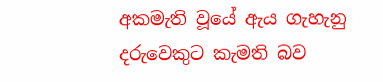අකමැති වූයේ ඇය ගැහැනු දරුවෙකුට කැමති බව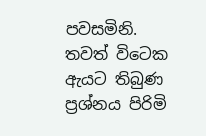පවසමිනි. තවත් විටෙක ඇයට තිබුණ ප්‍රශ්නය පිරිමි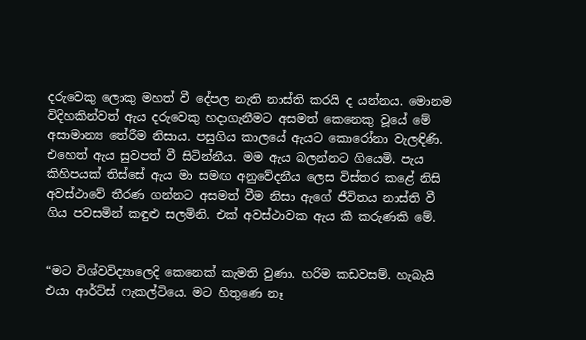දරුවෙකු ලොකු මහත් වී දේපල නැති නාස්ති කරයි ද යන්නය. මොනම විදිහකින්වත් ඇය දරුවෙකු හදාගැනීමට අසමත් කෙනෙකු වූයේ මේ අසාමාන්‍ය තේරීම නිසාය. පසුගිය කාලයේ ඇයට කොරෝනා වැලඳිණි. එහෙත් ඇය සුවපත් වී සිටින්නීය. මම ඇය බලන්නට ගියෙමි. පැය කිහිපයක් තිස්සේ ඇය මා සමඟ අනුවේදනීය ලෙස විස්තර කළේ නිසි අවස්ථාවේ තීරණ ගන්නට අසමත් වීම නිසා ඇගේ ජීවිතය නාස්ති වී ගිය පවසමින් කඳුළු සලමිනි. එක් අවස්ථාවක ඇය කී කරුණකි මේ.


“මට විශ්වවිද්‍යාලෙදි කෙනෙක් කැමති වුණා. හරිම කඩවසම්. හැබැයි එයා ආර්ට්ස් ෆැකල්ටියෙ. මට හිතුණෙ නෑ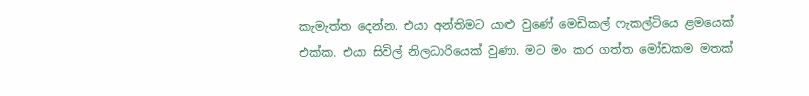කැමැත්ත දෙන්න. එයා අන්තිමට යාළු වුණේ මෙඩිකල් ෆැකල්ටියෙ ළමයෙක් එක්ක. එයා සිවිල් නිලධාරියෙක් වුණා. මට මං කර ගත්ත මෝඩකම මතක්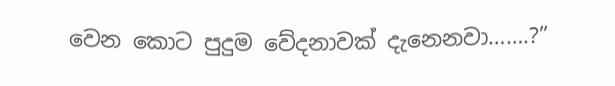වෙන කොට පුදුම වේදනාවක් දැනෙනවා…….?”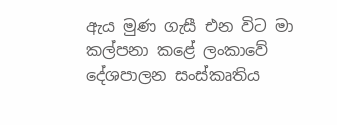ඇය මුණ ගැසී එන විට මා කල්පනා කළේ ලංකාවේ දේශපාලන සංස්කෘතිය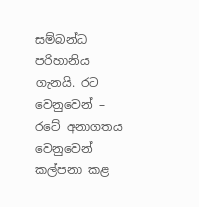සම්බන්ධ පරිහානිය ගැනයි. රට වෙනුවෙන් – රටේ අනාගතය වෙනුවෙන් කල්පනා කළ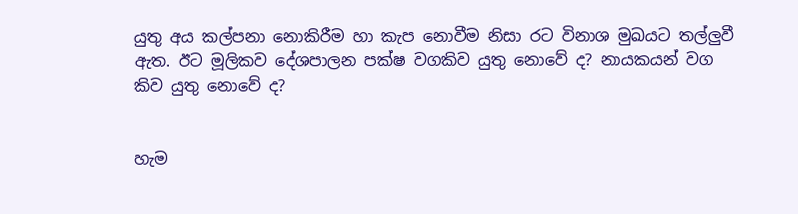යුතු අය කල්පනා නොකිරීම හා කැප නොවීම නිසා රට විනාශ මුඛයට තල්ලුවී ඇත. ඊට මූලිකව දේශපාලන පක්ෂ වගකිව යුතු නොවේ ද? නායකයන් වග කිව යුතු නොවේ ද?


හැම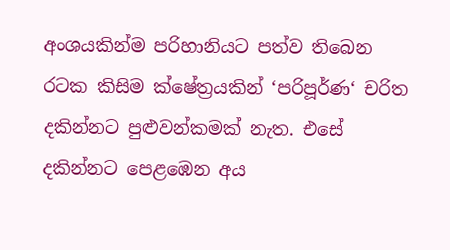අංශයකින්ම පරිහානියට පත්ව තිබෙන රටක කිසිම ක්ෂේත්‍රයකින් ‘පරිපූර්ණ‘ චරිත දකින්නට පුළුවන්කමක් නැත. එසේ දකින්නට පෙළඹෙන අය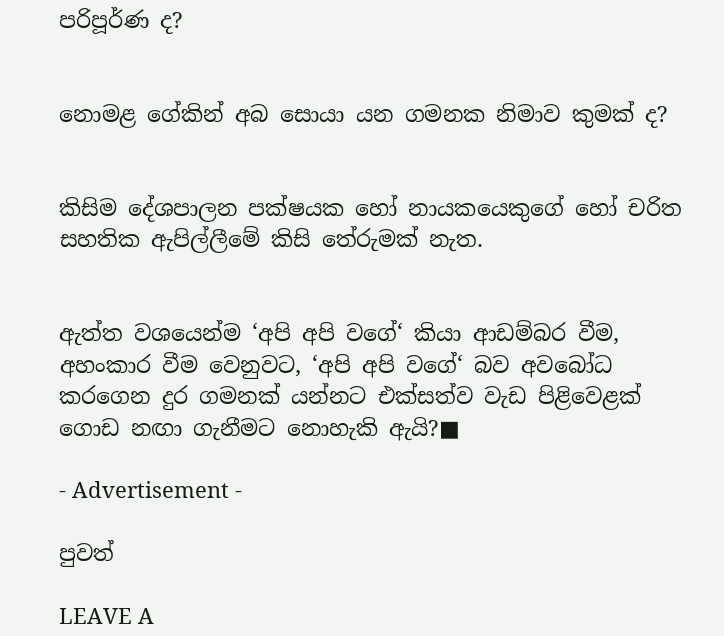පරිපූර්ණ ද?


නොමළ ගේකින් අබ සොයා යන ගමනක නිමාව කුමක් ද?


කිසිම දේශපාලන පක්ෂයක හෝ නායකයෙකුගේ හෝ චරිත සහතික ඇපිල්ලීමේ කිසි තේරුමක් නැත.


ඇත්ත වශයෙන්ම ‘අපි අපි වගේ‘ කියා ආඩම්බර වීම, අහංකාර වීම වෙනුවට, ‘අපි අපි වගේ‘ බව අවබෝධ කරගෙන දුර ගමනක් යන්නට එක්සත්ව වැඩ පිළිවෙළක් ගොඩ නඟා ගැනීමට නොහැකි ඇයි?■

- Advertisement -

පුවත්

LEAVE A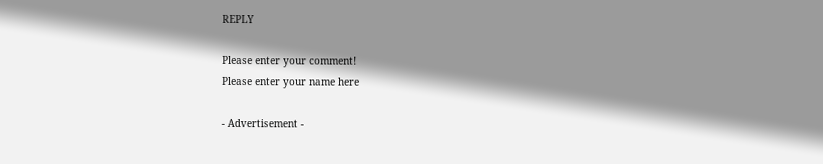REPLY

Please enter your comment!
Please enter your name here

- Advertisement -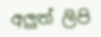අලුත් ලිපි